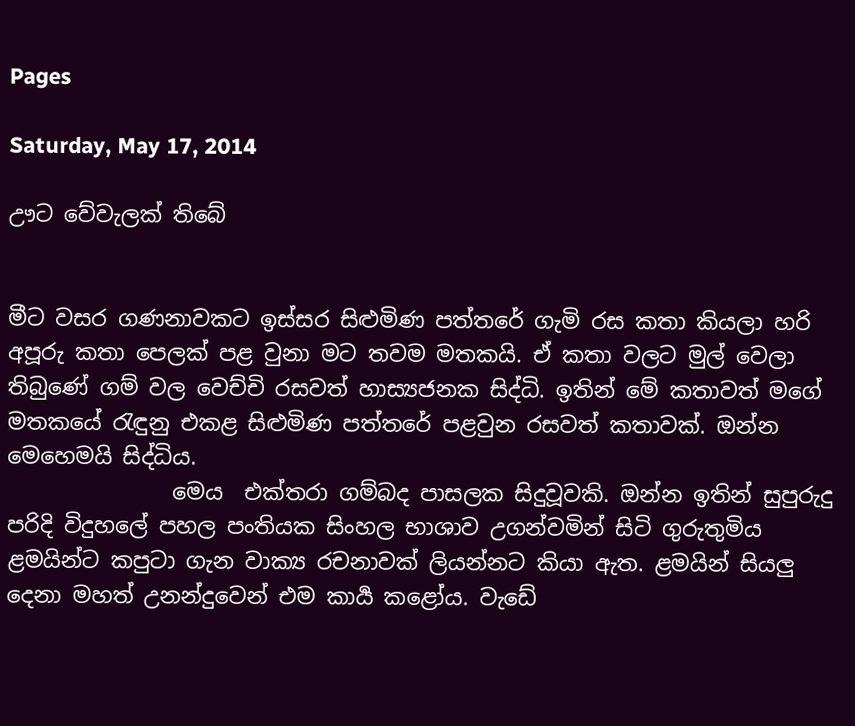Pages

Saturday, May 17, 2014

ඌට වේවැලක් තිබේ


මීට වසර ගණනාවකට ඉස්සර සිළුමිණ පත්තරේ ගැමි රස කතා කියලා හරි අපූරු කතා පෙලක් පළ වුනා මට තවම මතකයි. ඒ කතා වලට මුල් වෙලා තිබුණේ ගම් වල වෙච්චි රසවත් හාස්‍යජනක සිද්ධි. ඉතින් මේ කතාවත් මගේ මතකයේ රැඳුනු එකළ සිළුමිණ පත්තරේ පළවුන රසවත් කතාවක්. ඔන්න මෙහෙමයි සිද්ධිය.
               මෙය  එක්තරා ගම්බද පාසලක සිදුවූවකි. ඔන්න ඉතින් සුපුරුදු පරිදි විදුහලේ පහල පංතියක සිංහල භාශාව උගන්වමින් සිටි ගුරුතුමිය ළමයින්ට කපුටා ගැන වාක්‍ය රචනාවක් ලියන්නට කියා ඇත. ළමයින් සියලු දෙනා මහත් උනන්දුවෙන් එම කාර්‍ය කළෝය. වැඩේ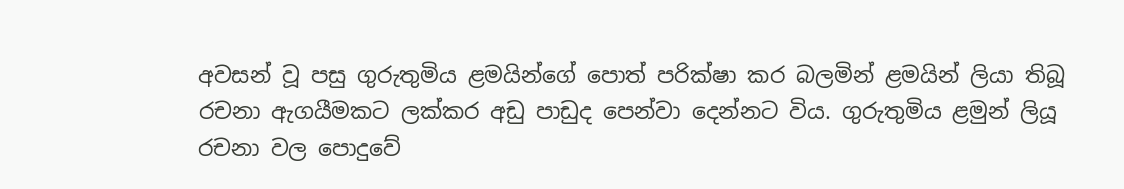අවසන් වූ පසු ගුරුතුමිය ළමයින්ගේ පොත් පරික්ෂා කර බලමින් ළමයින් ලියා තිබූ රචනා ඇගයීමකට ලක්කර අඩු පාඩුද පෙන්වා දෙන්නට විය. ගුරුතුමිය ළමුන් ලියූ රචනා වල පොදුවේ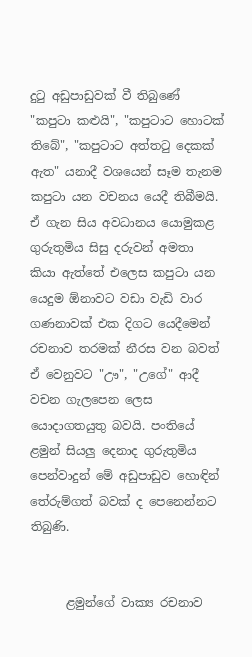දුටු අඩුපාඩුවක් වී තිබුණේ "කපුටා කළුයි", "කපුටාට හොටක් තිබේ", "කපුටාට අත්තටු දෙකක් ඇත" යනාදී වශයෙන් සෑම තැනම කපුටා යන වචනය යෙදී තිබීමයි. ඒ ගැන සිය අවධානය යොමුකළ ගුරුතුමිය සිසු දරුවන් අමතා කියා ඇත්තේ එලෙස කපුටා යන යෙදුම ඕනාවට වඩා වැඩි වාර ගණනාවක් එක දිගට යෙදීමෙන් රචනාව තරමක් නීරස වන බවත් ඒ වෙනුවට "ඌ", "උගේ" ආදී වචන ගැලපෙන ලෙස යොදාගතයුතු බවයි. පංතියේ ළමුන් සියලු දෙනාද ගුරුතුමිය පෙන්වාදුන් මේ අඩුපාඩුව හොඳින් තේරුම්ගත් බවක් ද පෙනෙන්නට තිබුණි.


      ළමුන්ගේ වාක්‍ය රචනාව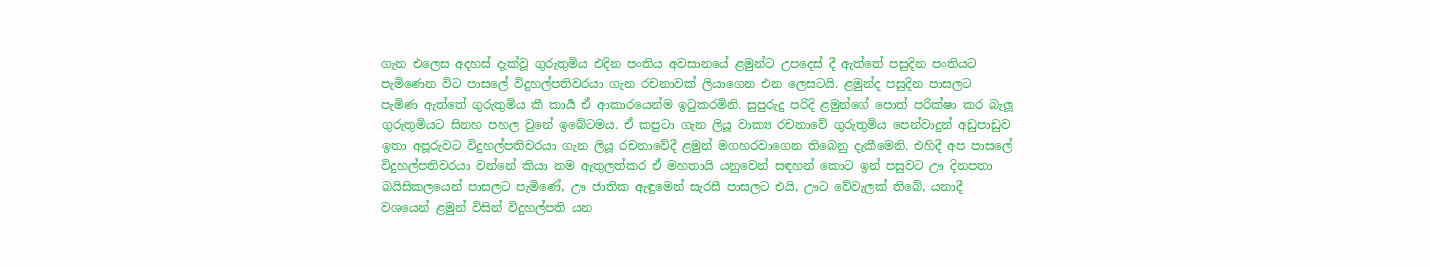ගැන එලෙස අදහස් දැක්වූ ගුරුතුමිය එදින පංතිය අවසානයේ ළමුන්ට උපදෙස් දී ඇත්තේ පසුදින පංතියට පැමිණෙන විට පාසලේ විදුහල්පතිවරයා ගැන රචනාවක් ලියාගෙන එන ලෙසටයි. ළමුන්ද පසුදින පාසලට පැමිණ ඇත්තේ ගුරුතුමිය කී කාර්‍ය ඒ ආකාරයෙන්ම ඉටුකරමිනි. සුපුරුදු පරිදි ළමුන්ගේ පොත් පරික්ෂා කර බැලූ ගුරුතුමියට සිනහ පහල වුනේ ඉබේටමය. ඒ කපුටා ගැන ලියූ වාක්‍ය රචනාවේ ගුරුතුමිය පෙන්වාදුන් අඩුපාඩුව ඉතා අපූරුවට විදුහල්පතිවරයා ගැන ලියූ රචනාවේදී ළමුන් මගහරවාගෙන තිබෙනු දැකීමෙනි. එහිදී අප පාසලේ විදුහල්පතිවරයා වන්නේ කියා නම ඇතුලත්කර ඒ මහතායි යනුවෙන් සඳහන් කොට ඉන් පසුවට ඌ දිනපතා බයිසිකලයෙන් පාසලට පැමිණේ, ඌ ජාතික ඇඳුමෙන් සැරසී පාසලට එයි, ඌට වේවැලක් තිබේ, යනාදී වශයෙන් ළමුන් විසින් විදුහල්පති යන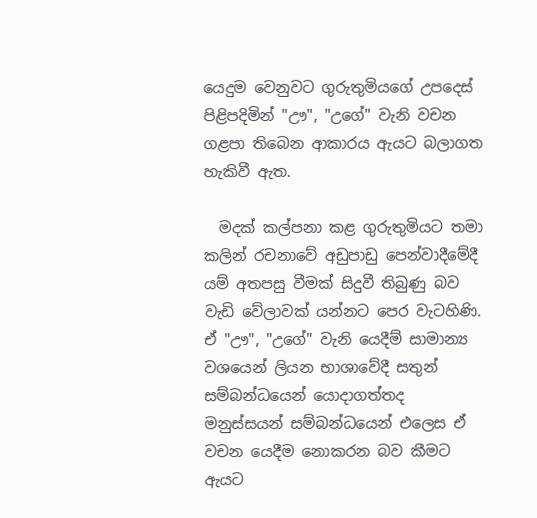යෙදුම වෙනුවට ගුරුතුමියගේ උපදෙස් පිළිපදිමින් "ඌ", "උගේ" වැනි වචන ගළපා තිබෙන ආකාරය ඇයට බලාගත හැකිවී ඇත.

  මදක් කල්පනා කළ ගුරුතුමියට තමා කලින් රචනාවේ අඩුපාඩු පෙන්වාදීමේදී යම් අතපසු වීමක් සිදුවී තිබුණු බව වැඩි වේලාවක් යන්නට පෙර වැටහිණි. ඒ "ඌ", "උගේ" වැනි යෙදීම් සාමාන්‍ය වශයෙන් ලියන භාශාවේදී සතුන් සම්බන්ධයෙන් යොදාගත්තද මනුස්සයන් සම්බන්ධයෙන් එලෙස ඒ වචන යෙදීම නොකරන බව කීමට ඇයට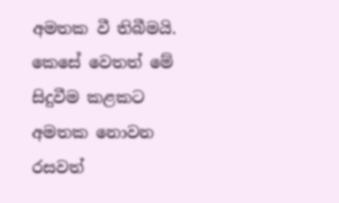අමතක වී තිබීමයි. කෙසේ වෙතත් මේ සිදුවීම කළකට අමතක නොවන රසවත්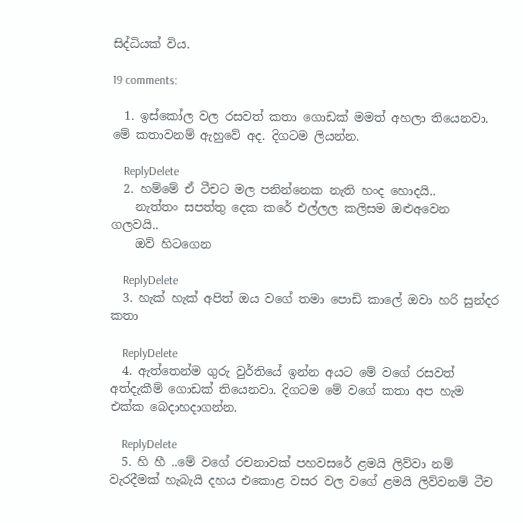සිද්ධියක් විය.

19 comments:

  1. ඉස්කෝල වල රසවත් කතා ගොඩක් මමත් අහලා තියෙනවා. මේ කතාවනම් ඇහුවේ අද. දිගටම ලියන්න.

    ReplyDelete
  2. හම්මේ ඒ ටීචට මල පනින්නෙක නැති හංද හොදයි..
    නැත්තං සපත්තු දෙක කරේ එල්ලල කලිසම ඔළුඅවෙන ගලවයි..
    ඔව් හිටගෙන

    ReplyDelete
  3. හැක් හැක් අපිත් ඔය වගේ තමා පොඩි කාලේ ඔවා හරි සුන්දර කතා

    ReplyDelete
  4. ඇත්තෙන්ම ගුරු වුර්තියේ ඉන්න අයට මේ වගේ රසවත් අත්දැකීම් ගොඩක් තියෙනවා. දිගටම මේ වගේ කතා අප හැම එක්ක බෙදාහදාගන්න.

    ReplyDelete
  5. හි හී ..මේ වගේ රචනාවක් පහවසරේ ළමයි ලිව්වා නම් වැරදීමක් හැබැයි දහය එකොළ වසර වල වගේ ළමයි ලිව්වනම් ටීච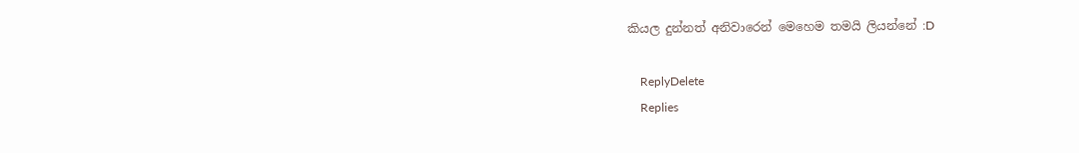කියල දුන්නත් අනිවාරෙන් මෙහෙම තමයි ලියන්නේ :D

    ReplyDelete
    Replies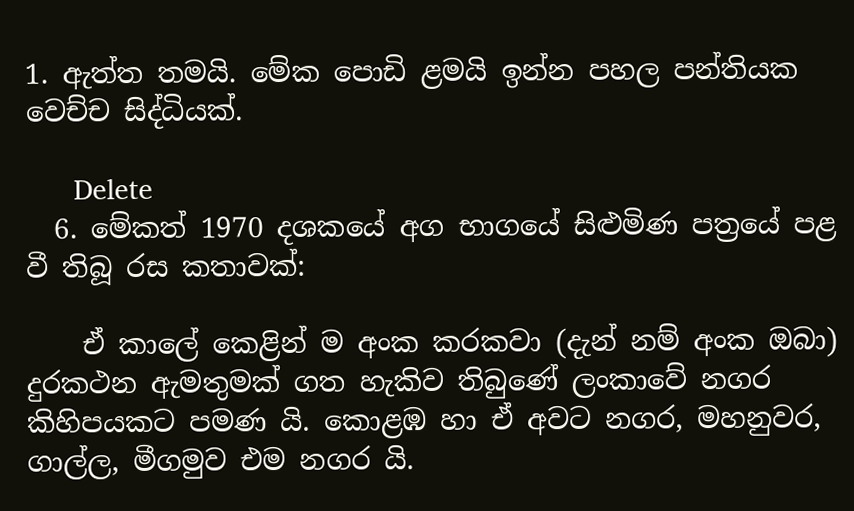1. ඇත්ත තමයි. මේක පොඩි ළමයි ඉන්න පහල පන්තියක වෙච්ච සිද්ධියක්.

      Delete
  6. මේකත් 1970 දශකයේ අග භාගයේ සිළුමිණ පත්‍රයේ පළ වී තිබූ රස කතාවක්:

    ඒ කාලේ කෙළින් ම අංක කරකවා (දැන් නම් අංක ඔබා) දුරකථන ඇමතුමක් ගත හැකිව තිබුණේ ලංකාවේ නගර කිහිපයකට පමණ යි. කොළඹ හා ඒ අවට නගර, මහනුවර, ගාල්ල, මීගමුව එම නගර යි.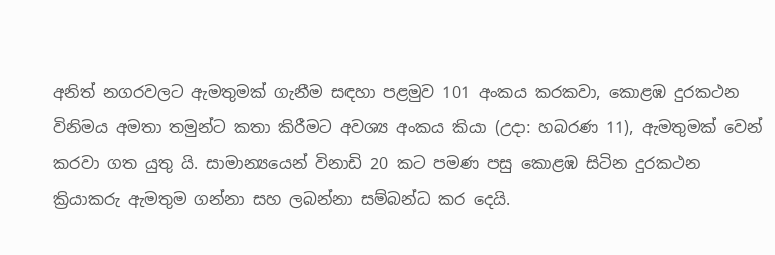අනිත් නගරවලට ඇමතුමක් ගැනීම සඳහා පළමුව 101 අංකය කරකවා, කොළඹ දුරකථන විනිමය අමතා තමුන්ට කතා කිරීමට අවශ්‍ය අංකය කියා (උදා: හබරණ 11), ඇමතුමක් වෙන් කරවා ගත යුතු යි. සාමාන්‍යයෙන් විනාඩි 20 කට පමණ පසු කොළඹ සිටින දුරකථන ක්‍රියාකරු ඇමතුම ගන්නා සහ ලබන්නා සම්බන්ධ කර දෙයි.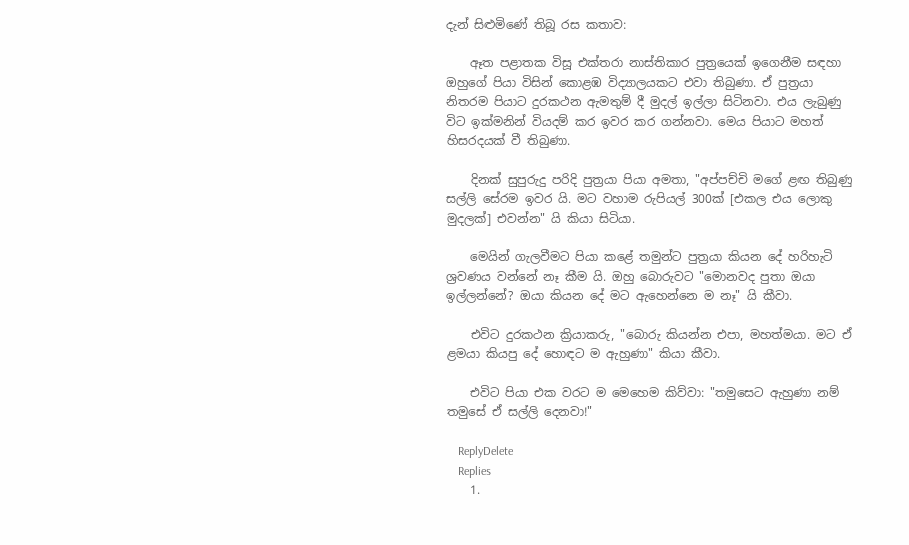දැන් සිළුමිණේ තිබූ රස කතාව:

    ඈත පළාතක විසූ එක්තරා නාස්තිකාර පුත්‍රයෙක් ඉගෙනීම සඳහා ඔහුගේ පියා විසින් කොළඹ විද්‍යාලයකට එවා තිබුණා. ඒ පුත්‍රයා නිතරම පියාට දුරකථන ඇමතුම් දී මුදල් ඉල්ලා සිටිනවා. එය ලැබුණු විට ඉක්මනින් වියදම් කර ඉවර කර ගන්නවා. මෙය පියාට මහත් හිසරදයක් වී තිබුණා.

    දිනක් සුපුරුදු පරිදි පුත්‍රයා පියා අමතා, "අප්පච්චි මගේ ළඟ තිබුණු සල්ලි සේරම ඉවර යි. මට වහාම රුපියල් 300ක් [එකල එය ලොකු මුදලක්] එවන්න" යි කියා සිටියා.

    මෙයින් ගැලවීමට පියා කළේ තමුන්ට පුත්‍රයා කියන දේ හරිහැටි ශ්‍රවණය වන්නේ නෑ කීම යි. ඔහු බොරුවට "මොනවද පුතා ඔයා ඉල්ලන්නේ? ඔයා කියන දේ මට ඇහෙන්නෙ ම නෑ" යි කීවා.

    එවිට දුරකථන ක්‍රියාකරු, "බොරු කියන්න එපා, මහත්මයා. මට ඒ ළමයා කියපු දේ හොඳට ම ඇහුණා" කියා කීවා.

    එවිට පියා එක වරට ම මෙහෙම කිව්වා: "තමුසෙට ඇහුණා නම් තමුසේ ඒ සල්ලි දෙනවා!"

    ReplyDelete
    Replies
    1.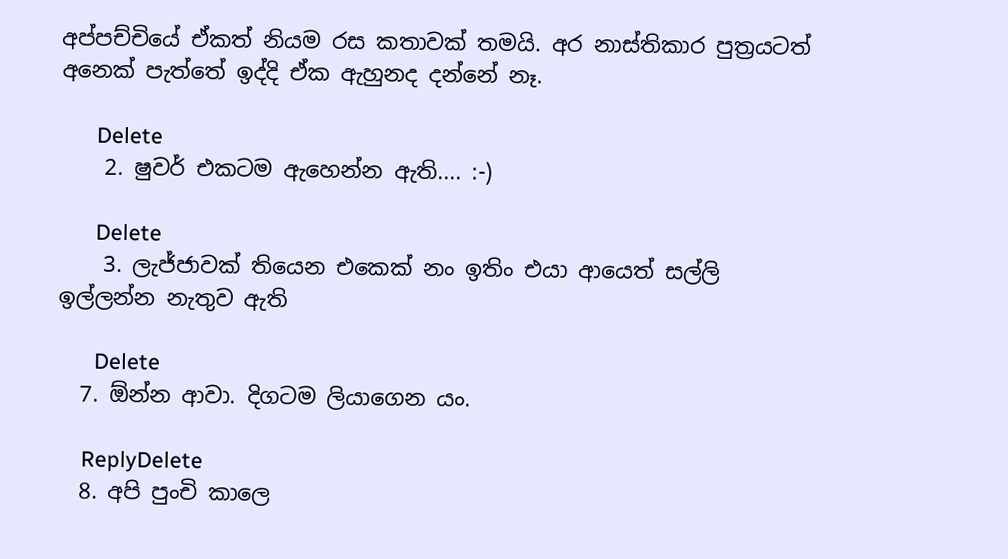අප්පච්චියේ ඒකත් නියම රස කතාවක් තමයි. අර නාස්තිකාර පුත්‍රයටත් අනෙක් පැත්තේ ඉද්දි ඒක ඇහුනද දන්නේ නෑ.

      Delete
    2. ෂුවර් එකටම ඇහෙන්න ඇති.... :-)

      Delete
    3. ලැජ්ජාවක් තියෙන එකෙක් නං ඉතිං එයා ආයෙත් සල්ලි ඉල්ලන්න නැතුව ඇති

      Delete
  7. ඕන්න ආවා. දිගටම ලියාගෙන යං.

    ReplyDelete
  8. අපි පුංචි කාලෙ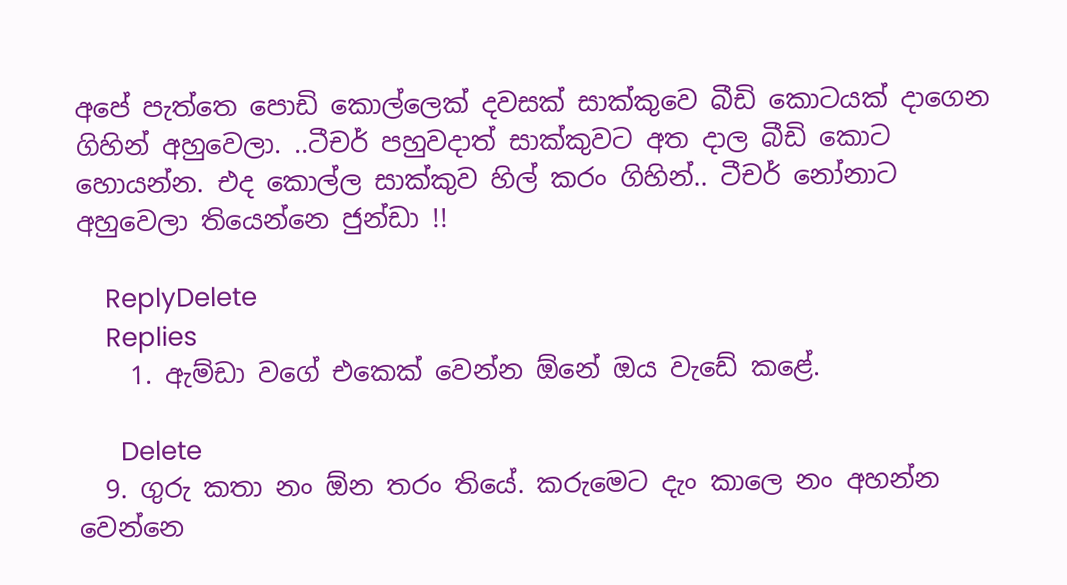අපේ පැත්තෙ පොඩි කොල්ලෙක් දවසක් සාක්කුවෙ බීඩි කොටයක් දාගෙන ගිහින් අහුවෙලා. ..ටීචර් පහුවදාත් සාක්කුවට අත දාල බීඩි කොට හොයන්න. එද කොල්ල සාක්කුව හිල් කරං ගිහින්.. ටීචර් නෝනාට අහුවෙලා තියෙන්නෙ ජුන්ඩා !!

    ReplyDelete
    Replies
    1. ඇම්ඩා වගේ එකෙක් වෙන්න ඕනේ ඔය වැඩේ කළේ.

      Delete
  9. ගුරු කතා නං ඕන තරං තියේ. කරුමෙට දැං කාලෙ නං අහන්න වෙන්නෙ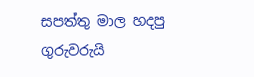සපත්තු මාල හදපු ගුරුවරුයි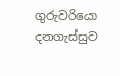ගුරුවරියො දනගැස්සුව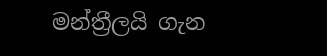මන්ත්‍රීලයි ගැන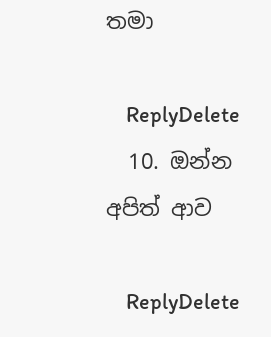තමා

    ReplyDelete
  10. ඔන්න අපිත් ආව

    ReplyDelete